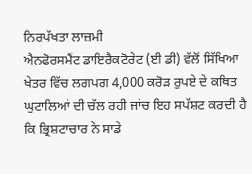ਨਿਰਪੱਖਤਾ ਲਾਜ਼ਮੀ
ਐਨਫੋਰਸਮੈਂਟ ਡਾਇਰੈਕਟੋਰੇਟ (ਈ ਡੀ) ਵੱਲੋਂ ਸਿੱਖਿਆ ਖੇਤਰ ਵਿੱਚ ਲਗਪਗ 4,000 ਕਰੋੜ ਰੁਪਏ ਦੇ ਕਥਿਤ ਘੁਟਾਲਿਆਂ ਦੀ ਚੱਲ ਰਹੀ ਜਾਂਚ ਇਹ ਸਪੱਸ਼ਟ ਕਰਦੀ ਹੈ ਕਿ ਭ੍ਰਿਸ਼ਟਾਚਾਰ ਨੇ ਸਾਡੇ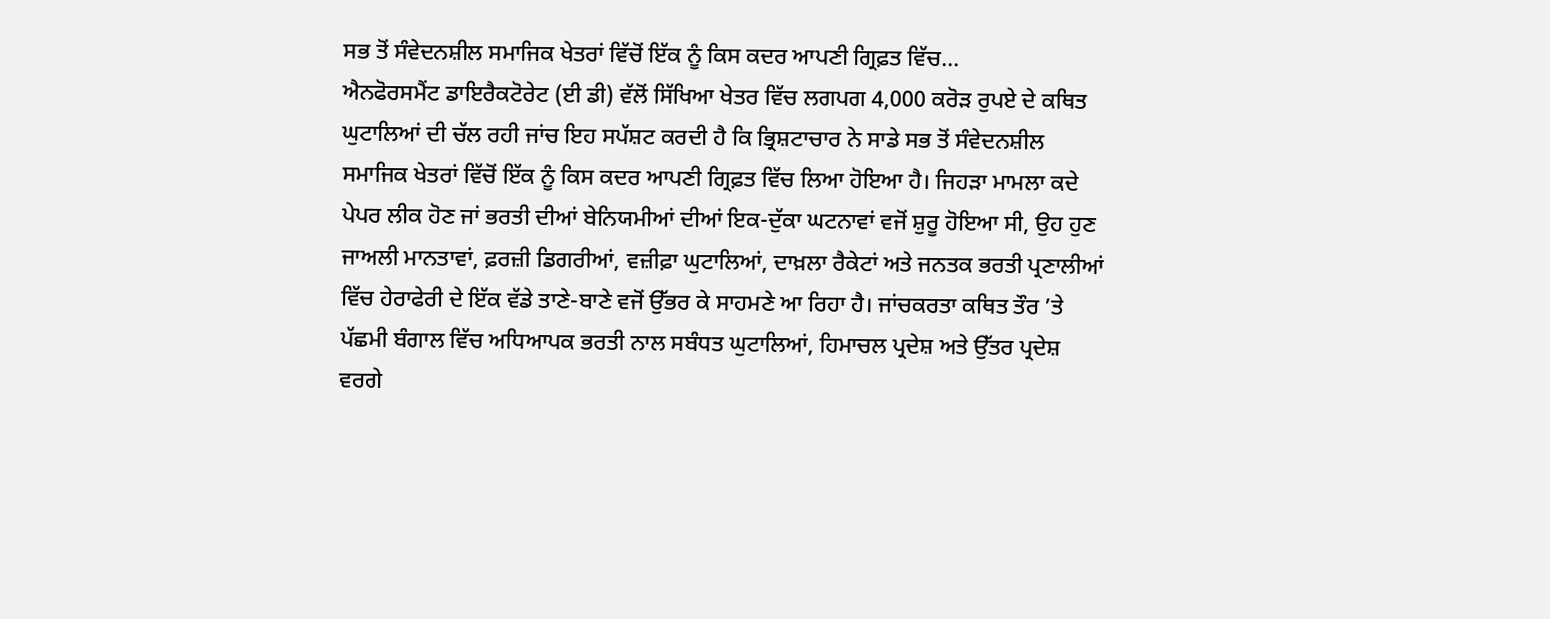ਸਭ ਤੋਂ ਸੰਵੇਦਨਸ਼ੀਲ ਸਮਾਜਿਕ ਖੇਤਰਾਂ ਵਿੱਚੋਂ ਇੱਕ ਨੂੰ ਕਿਸ ਕਦਰ ਆਪਣੀ ਗ੍ਰਿਫ਼ਤ ਵਿੱਚ...
ਐਨਫੋਰਸਮੈਂਟ ਡਾਇਰੈਕਟੋਰੇਟ (ਈ ਡੀ) ਵੱਲੋਂ ਸਿੱਖਿਆ ਖੇਤਰ ਵਿੱਚ ਲਗਪਗ 4,000 ਕਰੋੜ ਰੁਪਏ ਦੇ ਕਥਿਤ ਘੁਟਾਲਿਆਂ ਦੀ ਚੱਲ ਰਹੀ ਜਾਂਚ ਇਹ ਸਪੱਸ਼ਟ ਕਰਦੀ ਹੈ ਕਿ ਭ੍ਰਿਸ਼ਟਾਚਾਰ ਨੇ ਸਾਡੇ ਸਭ ਤੋਂ ਸੰਵੇਦਨਸ਼ੀਲ ਸਮਾਜਿਕ ਖੇਤਰਾਂ ਵਿੱਚੋਂ ਇੱਕ ਨੂੰ ਕਿਸ ਕਦਰ ਆਪਣੀ ਗ੍ਰਿਫ਼ਤ ਵਿੱਚ ਲਿਆ ਹੋਇਆ ਹੈ। ਜਿਹੜਾ ਮਾਮਲਾ ਕਦੇ ਪੇਪਰ ਲੀਕ ਹੋਣ ਜਾਂ ਭਰਤੀ ਦੀਆਂ ਬੇਨਿਯਮੀਆਂ ਦੀਆਂ ਇਕ-ਦੁੱਕਾ ਘਟਨਾਵਾਂ ਵਜੋਂ ਸ਼ੁਰੂ ਹੋਇਆ ਸੀ, ਉਹ ਹੁਣ ਜਾਅਲੀ ਮਾਨਤਾਵਾਂ, ਫ਼ਰਜ਼ੀ ਡਿਗਰੀਆਂ, ਵਜ਼ੀਫ਼ਾ ਘੁਟਾਲਿਆਂ, ਦਾਖ਼ਲਾ ਰੈਕੇਟਾਂ ਅਤੇ ਜਨਤਕ ਭਰਤੀ ਪ੍ਰਣਾਲੀਆਂ ਵਿੱਚ ਹੇਰਾਫੇਰੀ ਦੇ ਇੱਕ ਵੱਡੇ ਤਾਣੇ-ਬਾਣੇ ਵਜੋਂ ਉੱਭਰ ਕੇ ਸਾਹਮਣੇ ਆ ਰਿਹਾ ਹੈ। ਜਾਂਚਕਰਤਾ ਕਥਿਤ ਤੌਰ ’ਤੇ ਪੱਛਮੀ ਬੰਗਾਲ ਵਿੱਚ ਅਧਿਆਪਕ ਭਰਤੀ ਨਾਲ ਸਬੰਧਤ ਘੁਟਾਲਿਆਂ, ਹਿਮਾਚਲ ਪ੍ਰਦੇਸ਼ ਅਤੇ ਉੱਤਰ ਪ੍ਰਦੇਸ਼ ਵਰਗੇ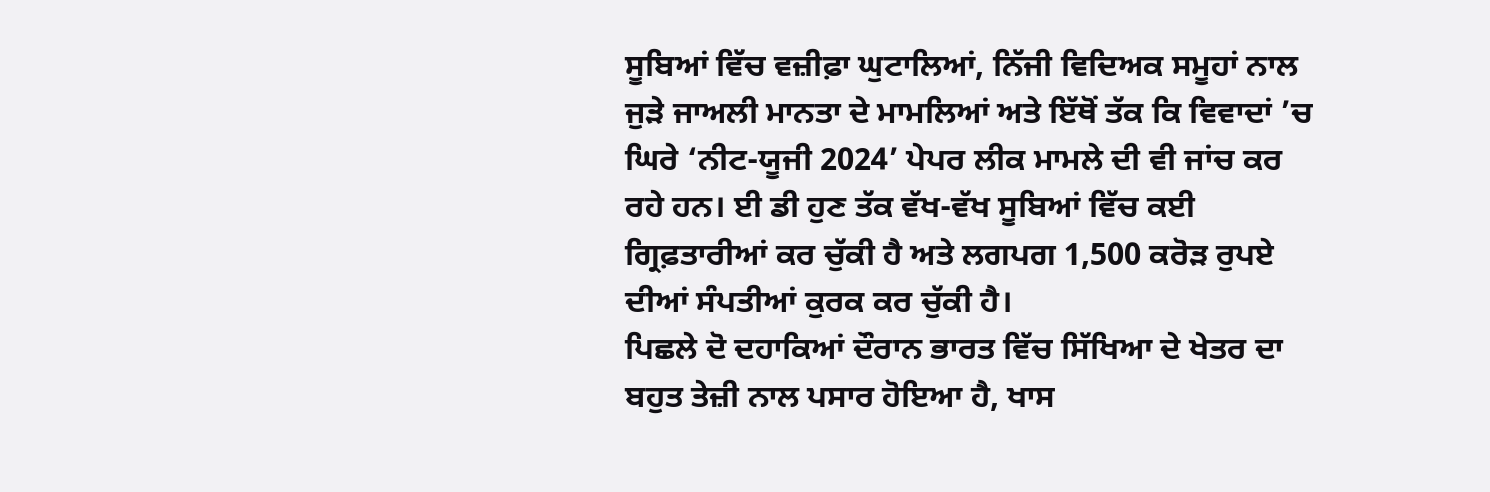ਸੂਬਿਆਂ ਵਿੱਚ ਵਜ਼ੀਫ਼ਾ ਘੁਟਾਲਿਆਂ, ਨਿੱਜੀ ਵਿਦਿਅਕ ਸਮੂਹਾਂ ਨਾਲ ਜੁੜੇ ਜਾਅਲੀ ਮਾਨਤਾ ਦੇ ਮਾਮਲਿਆਂ ਅਤੇ ਇੱਥੋਂ ਤੱਕ ਕਿ ਵਿਵਾਦਾਂ ’ਚ ਘਿਰੇ ‘ਨੀਟ-ਯੂਜੀ 2024’ ਪੇਪਰ ਲੀਕ ਮਾਮਲੇ ਦੀ ਵੀ ਜਾਂਚ ਕਰ ਰਹੇ ਹਨ। ਈ ਡੀ ਹੁਣ ਤੱਕ ਵੱਖ-ਵੱਖ ਸੂਬਿਆਂ ਵਿੱਚ ਕਈ ਗ੍ਰਿਫ਼ਤਾਰੀਆਂ ਕਰ ਚੁੱਕੀ ਹੈ ਅਤੇ ਲਗਪਗ 1,500 ਕਰੋੜ ਰੁਪਏ ਦੀਆਂ ਸੰਪਤੀਆਂ ਕੁਰਕ ਕਰ ਚੁੱਕੀ ਹੈ।
ਪਿਛਲੇ ਦੋ ਦਹਾਕਿਆਂ ਦੌਰਾਨ ਭਾਰਤ ਵਿੱਚ ਸਿੱਖਿਆ ਦੇ ਖੇਤਰ ਦਾ ਬਹੁਤ ਤੇਜ਼ੀ ਨਾਲ ਪਸਾਰ ਹੋਇਆ ਹੈ, ਖਾਸ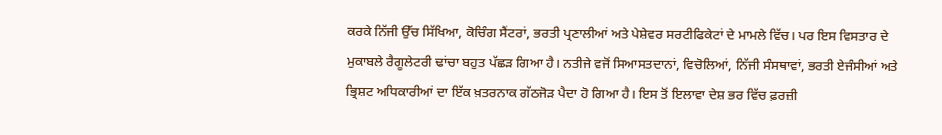ਕਰਕੇ ਨਿੱਜੀ ਉੱਚ ਸਿੱਖਿਆ, ਕੋਚਿੰਗ ਸੈਂਟਰਾਂ, ਭਰਤੀ ਪ੍ਰਣਾਲੀਆਂ ਅਤੇ ਪੇਸ਼ੇਵਰ ਸਰਟੀਫਿਕੇਟਾਂ ਦੇ ਮਾਮਲੇ ਵਿੱਚ। ਪਰ ਇਸ ਵਿਸਤਾਰ ਦੇ ਮੁਕਾਬਲੇ ਰੈਗੂਲੇਟਰੀ ਢਾਂਚਾ ਬਹੁਤ ਪੱਛੜ ਗਿਆ ਹੈ। ਨਤੀਜੇ ਵਜੋਂ ਸਿਆਸਤਦਾਨਾਂ, ਵਿਚੋਲਿਆਂ, ਨਿੱਜੀ ਸੰਸਥਾਵਾਂ, ਭਰਤੀ ਏਜੰਸੀਆਂ ਅਤੇ ਭ੍ਰਿਸ਼ਟ ਅਧਿਕਾਰੀਆਂ ਦਾ ਇੱਕ ਖ਼ਤਰਨਾਕ ਗੱਠਜੋੜ ਪੈਦਾ ਹੋ ਗਿਆ ਹੈ। ਇਸ ਤੋਂ ਇਲਾਵਾ ਦੇਸ਼ ਭਰ ਵਿੱਚ ਫ਼ਰਜ਼ੀ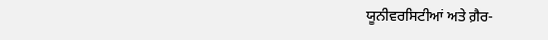ਯੂਨੀਵਰਸਿਟੀਆਂ ਅਤੇ ਗ਼ੈਰ-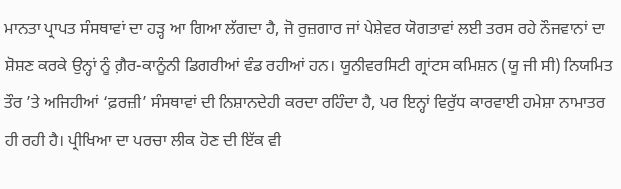ਮਾਨਤਾ ਪ੍ਰਾਪਤ ਸੰਸਥਾਵਾਂ ਦਾ ਹੜ੍ਹ ਆ ਗਿਆ ਲੱਗਦਾ ਹੈ, ਜੋ ਰੁਜ਼ਗਾਰ ਜਾਂ ਪੇਸ਼ੇਵਰ ਯੋਗਤਾਵਾਂ ਲਈ ਤਰਸ ਰਹੇ ਨੌਜਵਾਨਾਂ ਦਾ ਸ਼ੋਸ਼ਣ ਕਰਕੇ ਉਨ੍ਹਾਂ ਨੂੰ ਗ਼ੈਰ-ਕਾਨੂੰਨੀ ਡਿਗਰੀਆਂ ਵੰਡ ਰਹੀਆਂ ਹਨ। ਯੂਨੀਵਰਸਿਟੀ ਗ੍ਰਾਂਟਸ ਕਮਿਸ਼ਨ (ਯੂ ਜੀ ਸੀ) ਨਿਯਮਿਤ ਤੌਰ ’ਤੇ ਅਜਿਹੀਆਂ ‘ਫ਼ਰਜ਼ੀ’ ਸੰਸਥਾਵਾਂ ਦੀ ਨਿਸ਼ਾਨਦੇਹੀ ਕਰਦਾ ਰਹਿੰਦਾ ਹੈ, ਪਰ ਇਨ੍ਹਾਂ ਵਿਰੁੱਧ ਕਾਰਵਾਈ ਹਮੇਸ਼ਾ ਨਾਮਾਤਰ ਹੀ ਰਹੀ ਹੈ। ਪ੍ਰੀਖਿਆ ਦਾ ਪਰਚਾ ਲੀਕ ਹੋਣ ਦੀ ਇੱਕ ਵੀ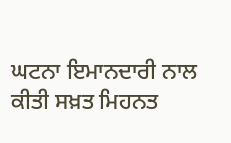ਘਟਨਾ ਇਮਾਨਦਾਰੀ ਨਾਲ ਕੀਤੀ ਸਖ਼ਤ ਮਿਹਨਤ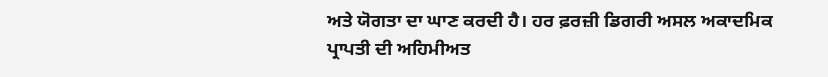ਅਤੇ ਯੋਗਤਾ ਦਾ ਘਾਣ ਕਰਦੀ ਹੈ। ਹਰ ਫ਼ਰਜ਼ੀ ਡਿਗਰੀ ਅਸਲ ਅਕਾਦਮਿਕ ਪ੍ਰਾਪਤੀ ਦੀ ਅਹਿਮੀਅਤ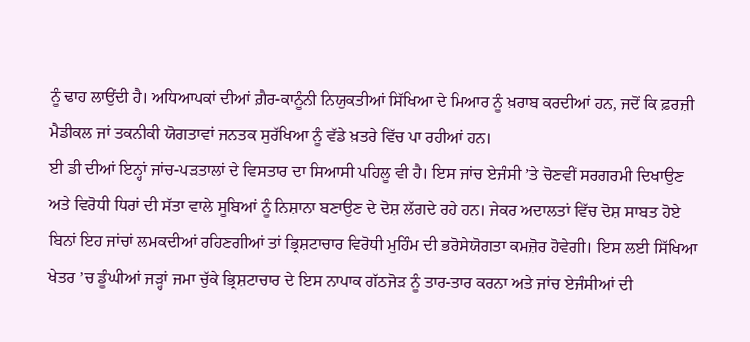ਨੂੰ ਢਾਹ ਲਾਉਂਦੀ ਹੈ। ਅਧਿਆਪਕਾਂ ਦੀਆਂ ਗ਼ੈਰ-ਕਾਨੂੰਨੀ ਨਿਯੁਕਤੀਆਂ ਸਿੱਖਿਆ ਦੇ ਮਿਆਰ ਨੂੰ ਖ਼ਰਾਬ ਕਰਦੀਆਂ ਹਨ, ਜਦੋਂ ਕਿ ਫ਼ਰਜ਼ੀ ਮੈਡੀਕਲ ਜਾਂ ਤਕਨੀਕੀ ਯੋਗਤਾਵਾਂ ਜਨਤਕ ਸੁਰੱਖਿਆ ਨੂੰ ਵੱਡੇ ਖ਼ਤਰੇ ਵਿੱਚ ਪਾ ਰਹੀਆਂ ਹਨ।
ਈ ਡੀ ਦੀਆਂ ਇਨ੍ਹਾਂ ਜਾਂਚ-ਪੜਤਾਲਾਂ ਦੇ ਵਿਸਤਾਰ ਦਾ ਸਿਆਸੀ ਪਹਿਲੂ ਵੀ ਹੈ। ਇਸ ਜਾਂਚ ਏਜੰਸੀ ’ਤੇ ਚੋਣਵੀਂ ਸਰਗਰਮੀ ਦਿਖਾਉਣ ਅਤੇ ਵਿਰੋਧੀ ਧਿਰਾਂ ਦੀ ਸੱਤਾ ਵਾਲੇ ਸੂਬਿਆਂ ਨੂੰ ਨਿਸ਼ਾਨਾ ਬਣਾਉਣ ਦੇ ਦੋਸ਼ ਲੱਗਦੇ ਰਹੇ ਹਨ। ਜੇਕਰ ਅਦਾਲਤਾਂ ਵਿੱਚ ਦੋਸ਼ ਸਾਬਤ ਹੋਏ ਬਿਨਾਂ ਇਹ ਜਾਂਚਾਂ ਲਮਕਦੀਆਂ ਰਹਿਣਗੀਆਂ ਤਾਂ ਭ੍ਰਿਸ਼ਟਾਚਾਰ ਵਿਰੋਧੀ ਮੁਹਿੰਮ ਦੀ ਭਰੋਸੇਯੋਗਤਾ ਕਮਜ਼ੋਰ ਹੋਵੇਗੀ। ਇਸ ਲਈ ਸਿੱਖਿਆ ਖੇਤਰ ’ਚ ਡੂੰਘੀਆਂ ਜੜ੍ਹਾਂ ਜਮਾ ਚੁੱਕੇ ਭ੍ਰਿਸ਼ਟਾਚਾਰ ਦੇ ਇਸ ਨਾਪਾਕ ਗੱਠਜੋੜ ਨੂੰ ਤਾਰ-ਤਾਰ ਕਰਨਾ ਅਤੇ ਜਾਂਚ ਏਜੰਸੀਆਂ ਦੀ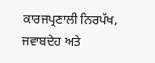ਕਾਰਜਪ੍ਰਣਾਲੀ ਨਿਰਪੱਖ, ਜਵਾਬਦੇਹ ਅਤੇ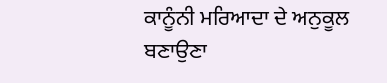ਕਾਨੂੰਨੀ ਮਰਿਆਦਾ ਦੇ ਅਨੁਕੂਲ ਬਣਾਉਣਾ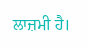ਲਾਜ਼ਮੀ ਹੈ।